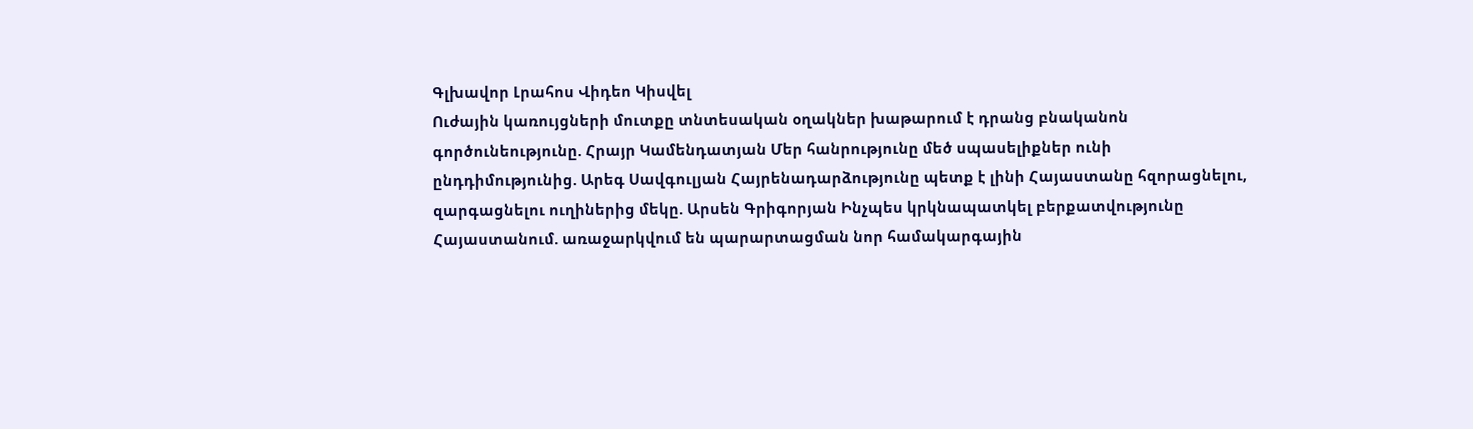Գլխավոր Լրահոս Վիդեո Կիսվել
Ուժային կառույցների մուտքը տնտեսական օղակներ խաթարում է դրանց բնականոն գործունեությունը. Հրայր Կամենդատյան Մեր հանրությունը մեծ սպասելիքներ ունի ընդդիմությունից. Արեգ Սավգուլյան Հայրենադարձությունը պետք է լինի Հայաստանը հզորացնելու, զարգացնելու ուղիներից մեկը. Արսեն Գրիգորյան Ինչպես կրկնապատկել բերքատվությունը Հայաստանում. առաջարկվում են պարարտացման նոր համակարգային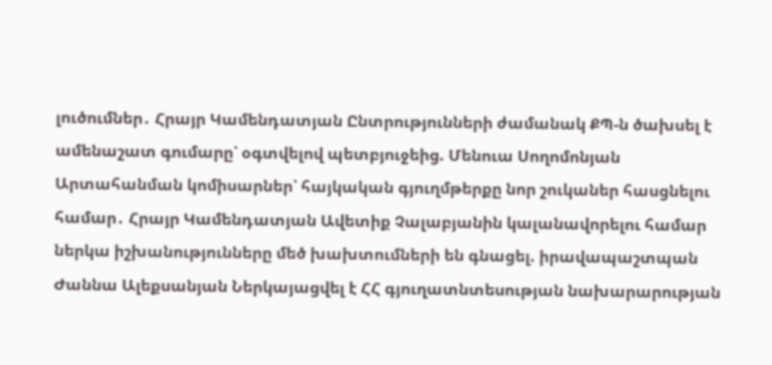լուծումներ․ Հրայր Կամենդատյան Ընտրությունների ժամանակ ՔՊ-ն ծախսել է ամենաշատ գումարը՝ օգտվելով պետբյուջեից. Մենուա Սողոմոնյան Արտահանման կոմիսարներ՝ հայկական գյուղմթերքը նոր շուկաներ հասցնելու համար․ Հրայր Կամենդատյան Ավետիք Չալաբյանին կալանավորելու համար ներկա իշխանությունները մեծ խախտումների են գնացել. իրավապաշտպան Ժաննա Ալեքսանյան Ներկայացվել է ՀՀ գյուղատնտեսության նախարարության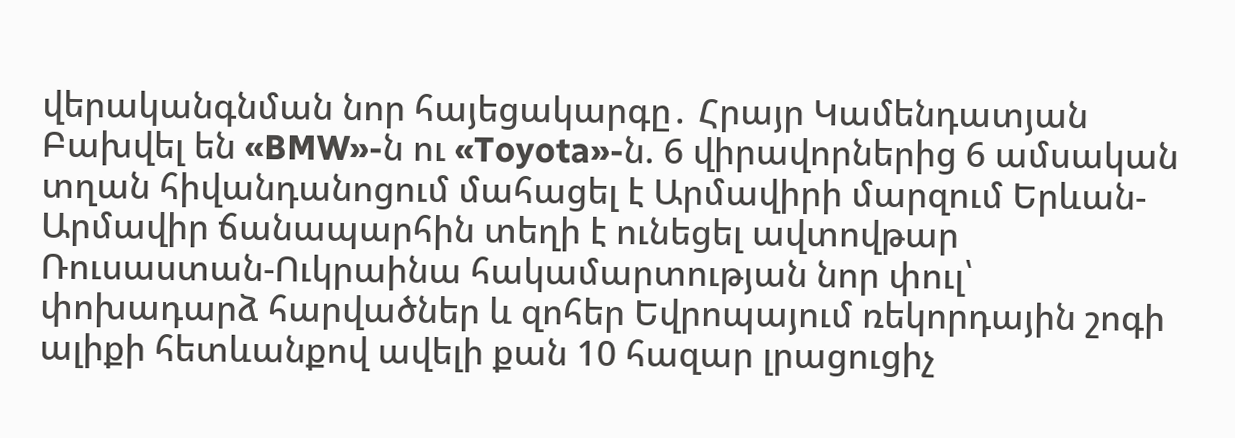վերականգնման նոր հայեցակարգը․ Հրայր Կամենդատյան Բախվել են «BMW»-ն ու «Toyota»-ն. 6 վիրավորներից 6 ամսական տղան հիվանդանոցում մահացել է Արմավիրի մարզում Երևան-Արմավիր ճանապարհին տեղի է ունեցել ավտովթար Ռուսաստան-Ուկրաինա հակամարտության նոր փուլ՝ փոխադարձ հարվածներ և զոհեր Եվրոպայում ռեկորդային շոգի ալիքի հետևանքով ավելի քան 10 հազար լրացուցիչ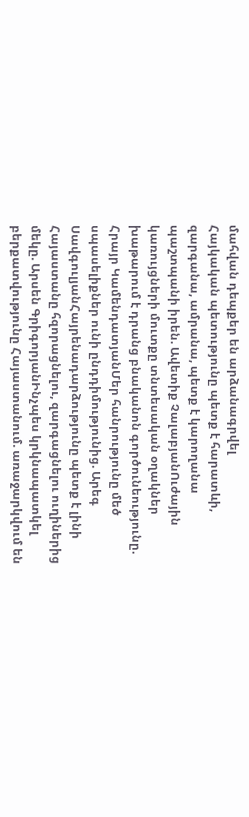մահվան դեպքեր են արձանագրվել
Հայկական պետությունը պետք է հարատևի, զարգանա, ամրանա, պետք է կարողանա պաշտպանի իրեն. Ավետիք ՉալաբյանՈւժային կառույցների մուտքը տնտեսական օղակներ խաթարում է դրանց բնականոն գործունեությունը. Հրայր ԿամենդատյանՄեր հանրությունը մեծ սպասելիքներ ունի ընդդիմությունից. Արեգ ՍավգուլյանՀայրենադարձությունը պետք է լինի Հայաստանը հզորացնելու, զարգացնելու ուղիներից մեկը. Արսեն ԳրիգորյանԻնչպես կրկնապատկել բերքատվությունը Հայաստանում. առաջարկվում են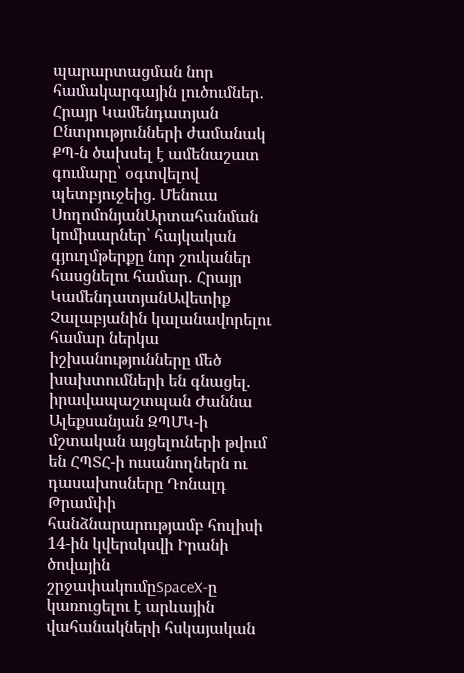պարարտացման նոր համակարգային լուծումներ․ Հրայր Կամենդատյան Ընտրությունների ժամանակ ՔՊ-ն ծախսել է ամենաշատ գումարը՝ օգտվելով պետբյուջեից. Մենուա ՍողոմոնյանԱրտահանման կոմիսարներ՝ հայկական գյուղմթերքը նոր շուկաներ հասցնելու համար․ Հրայր ԿամենդատյանԱվետիք Չալաբյանին կալանավորելու համար ներկա իշխանությունները մեծ խախտումների են գնացել. իրավապաշտպան Ժաննա Ալեքսանյան ԶՊՄԿ-ի մշտական այցելուների թվում են ՀՊՏՀ-ի ուսանողներն ու դասախոսները Դոնալդ Թրամփի հանձնարարությամբ հուլիսի 14-ին կվերսկսվի Իրանի ծովային շրջափակումըSpaceX-ը կառուցելու է արևային վահանակների հսկայական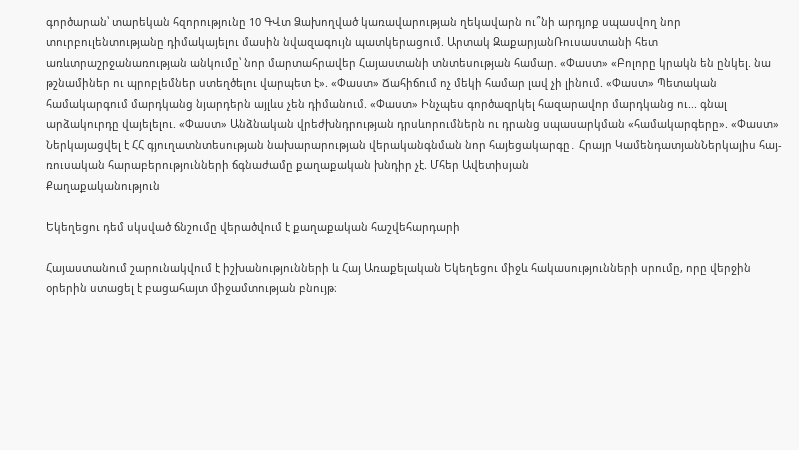գործարան՝ տարեկան հզորությունը 10 ԳՎտ Ձախողված կառավարության ղեկավարն ու՞նի արդյոք սպասվող նոր տուրբուլենտությանը դիմակայելու մասին նվազագույն պատկերացում. Արտակ ԶաքարյանՌուսաստանի հետ առևտրաշրջանառության անկումը՝ նոր մարտահրավեր Հայաստանի տնտեսության համար. «Փաստ» «Բոլորը կրակն են ընկել. նա թշնամիներ ու պրոբլեմներ ստեղծելու վարպետ է». «Փաստ» Ճահիճում ոչ մեկի համար լավ չի լինում. «Փաստ» Պետական համակարգում մարդկանց նյարդերն այլևս չեն դիմանում. «Փաստ» Ինչպես գործազրկել հազարավոր մարդկանց ու... գնալ արձակուրդը վայելելու. «Փաստ» Անձնական վրեժխնդրության դրսևորումներն ու դրանց սպասարկման «համակարգերը». «Փաստ» Ներկայացվել է ՀՀ գյուղատնտեսության նախարարության վերականգնման նոր հայեցակարգը․ Հրայր ԿամենդատյանՆերկայիս հայ-ռուսական հարաբերությունների ճգնաժամը քաղաքական խնդիր չէ. Մհեր Ավետիսյան
Քաղաքականություն

Եկեղեցու դեմ սկսված ճնշումը վերածվում է քաղաքական հաշվեհարդարի

Հայաստանում շարունակվում է իշխանությունների և Հայ Առաքելական Եկեղեցու միջև հակասությունների սրումը, որը վերջին օրերին ստացել է բացահայտ միջամտության բնույթ։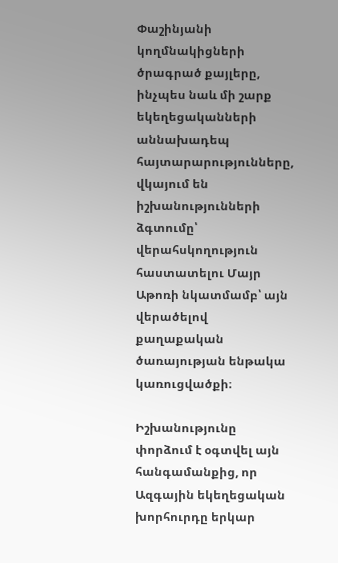Փաշինյանի կողմնակիցների ծրագրած քայլերը, ինչպես նաև մի շարք եկեղեցականների աննախադեպ հայտարարությունները, վկայում են իշխանությունների ձգտումը՝ վերահսկողություն հաստատելու Մայր Աթոռի նկատմամբ՝ այն վերածելով քաղաքական ծառայության ենթակա կառուցվածքի։

Իշխանությունը փորձում է օգտվել այն հանգամանքից, որ Ազգային եկեղեցական խորհուրդը երկար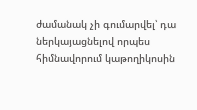ժամանակ չի գումարվել՝ դա ներկայացնելով որպես հիմնավորում կաթողիկոսին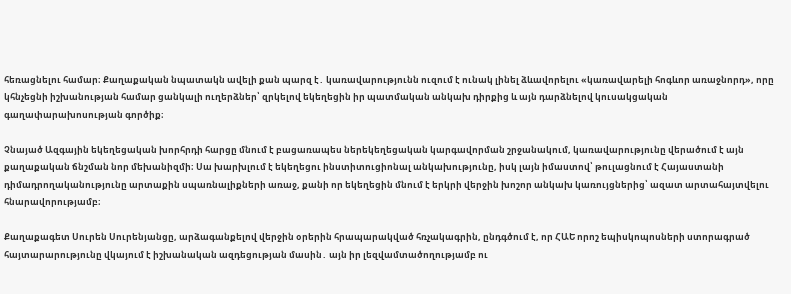հեռացնելու համար։ Քաղաքական նպատակն ավելի քան պարզ է․ կառավարությունն ուզում է ունակ լինել ձևավորելու «կառավարելի հոգևոր առաջնորդ», որը կհնչեցնի իշխանության համար ցանկալի ուղերձներ՝ զրկելով եկեղեցին իր պատմական անկախ դիրքից և այն դարձնելով կուսակցական գաղափարախոսության գործիք։

Չնայած Ազգային եկեղեցական խորհրդի հարցը մնում է բացառապես ներեկեղեցական կարգավորման շրջանակում, կառավարությունը վերածում է այն քաղաքական ճնշման նոր մեխանիզմի։ Սա խարխլում է եկեղեցու ինստիտուցիոնալ անկախությունը, իսկ լայն իմաստով՝ թուլացնում է Հայաստանի դիմադրողականությունը արտաքին սպառնալիքների առաջ, քանի որ եկեղեցին մնում է երկրի վերջին խոշոր անկախ կառույցներից՝ ազատ արտահայտվելու հնարավորությամբ։

Քաղաքագետ Սուրեն Սուրենյանցը, արձագանքելով վերջին օրերին հրապարակված հռչակագրին, ընդգծում է, որ ՀԱԵ որոշ եպիսկոպոսների ստորագրած հայտարարությունը վկայում է իշխանական ազդեցության մասին․ այն իր լեզվամտածողությամբ ու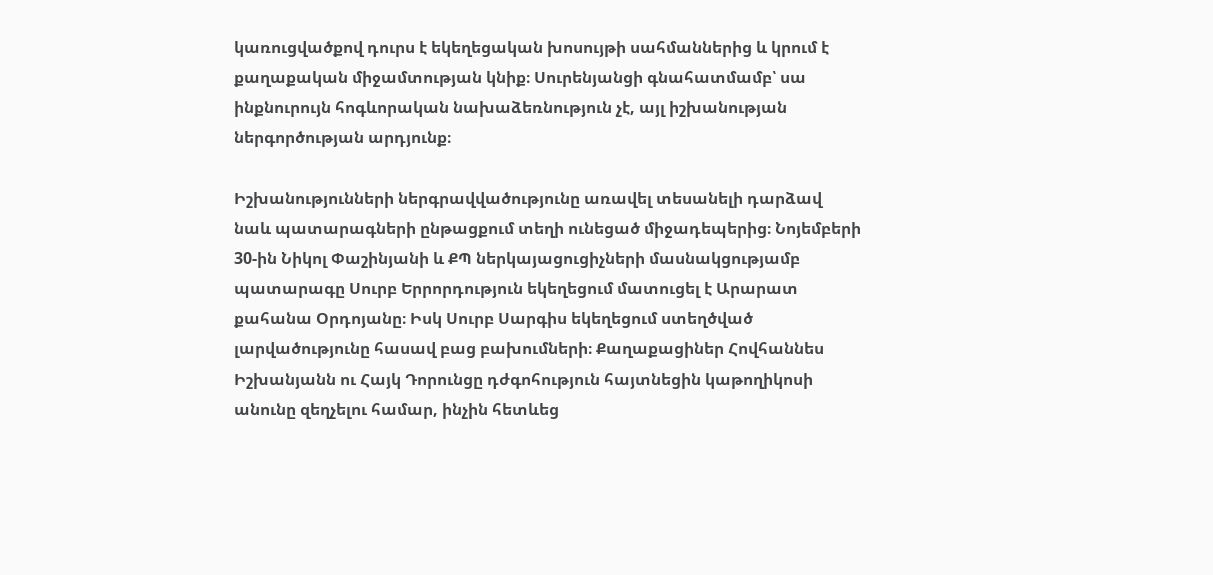կառուցվածքով դուրս է եկեղեցական խոսույթի սահմաններից և կրում է քաղաքական միջամտության կնիք։ Սուրենյանցի գնահատմամբ՝ սա ինքնուրույն հոգևորական նախաձեռնություն չէ, այլ իշխանության ներգործության արդյունք։

Իշխանությունների ներգրավվածությունը առավել տեսանելի դարձավ նաև պատարագների ընթացքում տեղի ունեցած միջադեպերից։ Նոյեմբերի 30-ին Նիկոլ Փաշինյանի և ՔՊ ներկայացուցիչների մասնակցությամբ պատարագը Սուրբ Երրորդություն եկեղեցում մատուցել է Արարատ քահանա Օրդոյանը։ Իսկ Սուրբ Սարգիս եկեղեցում ստեղծված լարվածությունը հասավ բաց բախումների։ Քաղաքացիներ Հովհաննես Իշխանյանն ու Հայկ Դորունցը դժգոհություն հայտնեցին կաթողիկոսի անունը զեղչելու համար, ինչին հետևեց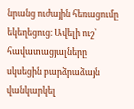նրանց ուժային հեռացումը եկեղեցուց։ Ավելի ուշ՝ հավատացյալները սկսեցին բարձրաձայն վանկարկել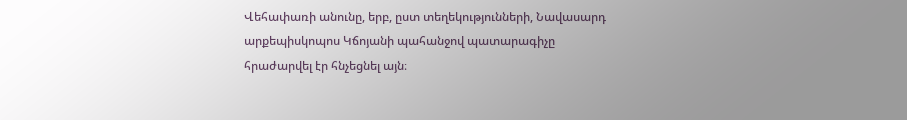Վեհափառի անունը, երբ, ըստ տեղեկությունների, Նավասարդ արքեպիսկոպոս Կճոյանի պահանջով պատարագիչը հրաժարվել էր հնչեցնել այն։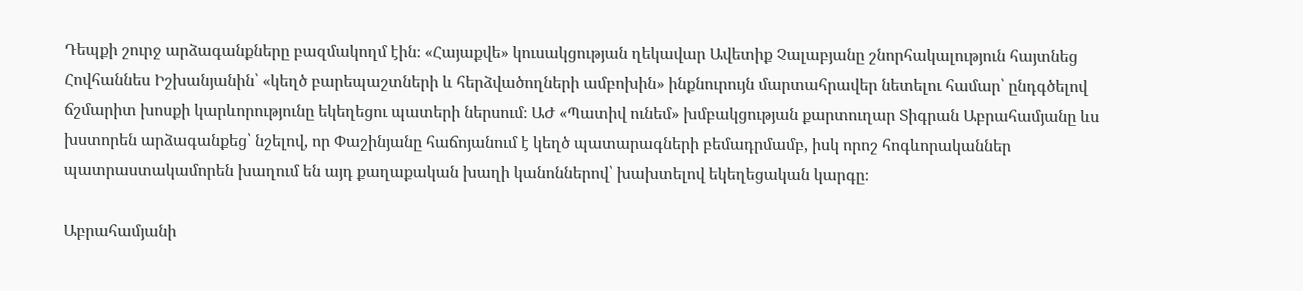Դեպքի շուրջ արձագանքները բազմակողմ էին։ «Հայաքվե» կուսակցության ղեկավար Ավետիք Չալաբյանը շնորհակալություն հայտնեց Հովհաննես Իշխանյանին՝ «կեղծ բարեպաշտների և հերձվածողների ամբոխին» ինքնուրույն մարտահրավեր նետելու համար՝ ընդգծելով ճշմարիտ խոսքի կարևորությունը եկեղեցու պատերի ներսում։ ԱԺ «Պատիվ ունեմ» խմբակցության քարտուղար Տիգրան Աբրահամյանը ևս խստորեն արձագանքեց՝ նշելով, որ Փաշինյանը հաճոյանում է կեղծ պատարագների բեմադրմամբ, իսկ որոշ հոգևորականներ պատրաստակամորեն խաղում են այդ քաղաքական խաղի կանոններով՝ խախտելով եկեղեցական կարգը։

Աբրահամյանի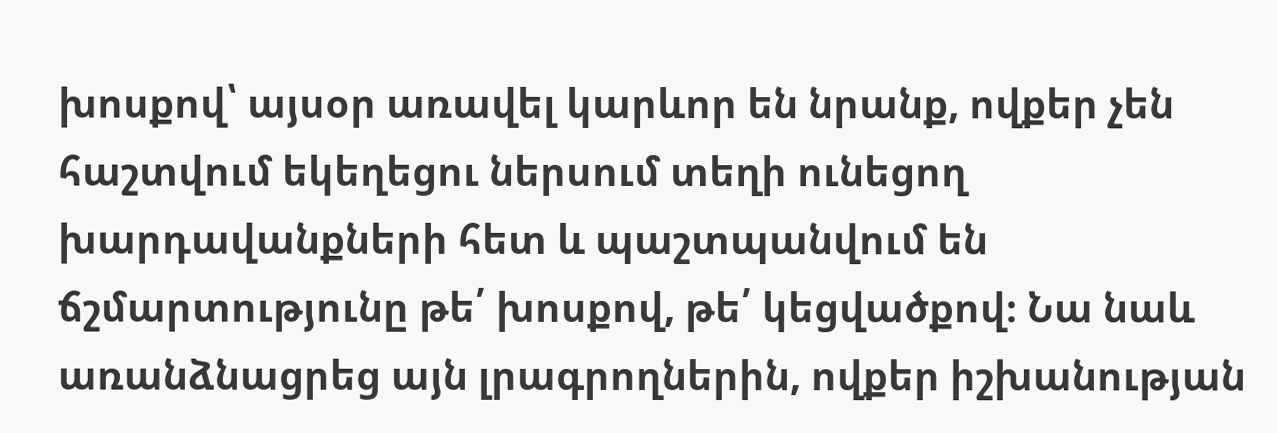խոսքով՝ այսօր առավել կարևոր են նրանք, ովքեր չեն հաշտվում եկեղեցու ներսում տեղի ունեցող խարդավանքների հետ և պաշտպանվում են ճշմարտությունը թե՛ խոսքով, թե՛ կեցվածքով։ Նա նաև առանձնացրեց այն լրագրողներին, ովքեր իշխանության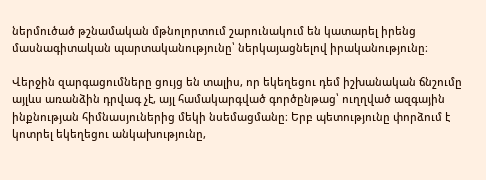ներմուծած թշնամական մթնոլորտում շարունակում են կատարել իրենց մասնագիտական պարտականությունը՝ ներկայացնելով իրականությունը։

Վերջին զարգացումները ցույց են տալիս, որ եկեղեցու դեմ իշխանական ճնշումը այլևս առանձին դրվագ չէ, այլ համակարգված գործընթաց՝ ուղղված ազգային ինքնության հիմնասյուներից մեկի նսեմացմանը։ Երբ պետությունը փորձում է կոտրել եկեղեցու անկախությունը,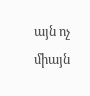այն ոչ միայն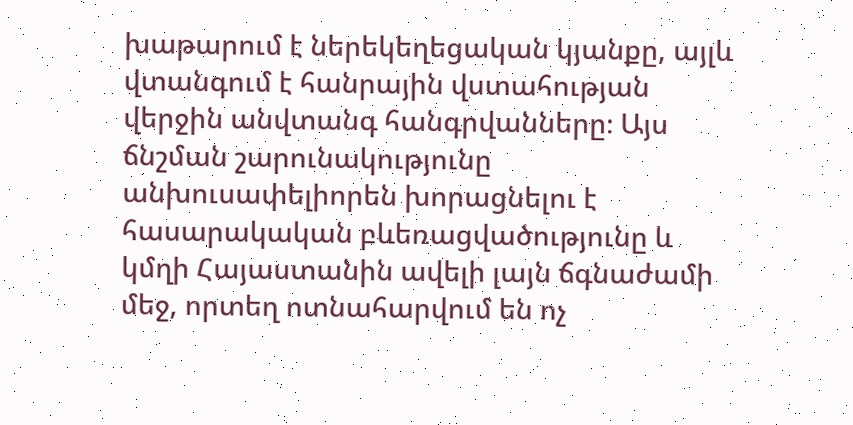խաթարում է ներեկեղեցական կյանքը, այլև վտանգում է հանրային վստահության վերջին անվտանգ հանգրվանները։ Այս ճնշման շարունակությունը անխուսափելիորեն խորացնելու է հասարակական բևեռացվածությունը և կմղի Հայաստանին ավելի լայն ճգնաժամի մեջ, որտեղ ոտնահարվում են ոչ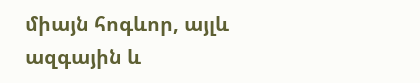միայն հոգևոր, այլև ազգային և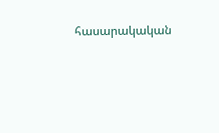հասարակական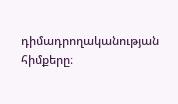դիմադրողականության հիմքերը։